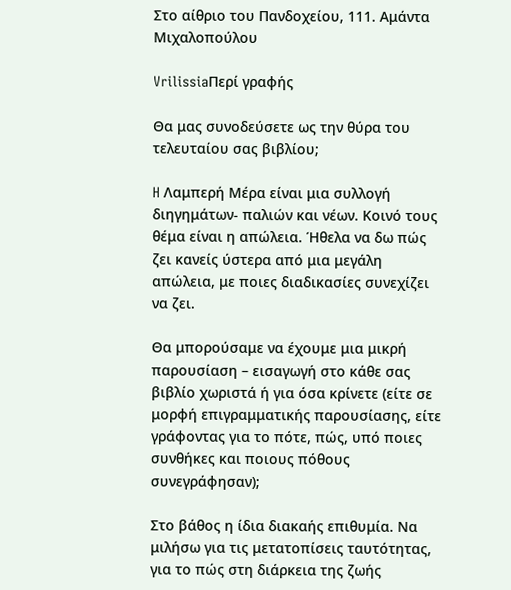Στο αίθριο του Πανδοχείου, 111. Αμάντα Μιχαλοπούλου

VrilissiaΠερί γραφής

Θα μας συνοδεύσετε ως την θύρα του τελευταίου σας βιβλίου;

H Λαμπερή Μέρα είναι μια συλλογή διηγημάτων- παλιών και νέων. Κοινό τους θέμα είναι η απώλεια. Ήθελα να δω πώς ζει κανείς ύστερα από μια μεγάλη απώλεια, με ποιες διαδικασίες συνεχίζει να ζει.

Θα μπορούσαμε να έχουμε μια μικρή παρουσίαση – εισαγωγή στο κάθε σας βιβλίο χωριστά ή για όσα κρίνετε (είτε σε μορφή επιγραμματικής παρουσίασης, είτε γράφοντας για το πότε, πώς, υπό ποιες συνθήκες και ποιους πόθους συνεγράφησαν);

Στο βάθος η ίδια διακαής επιθυμία. Να μιλήσω για τις μετατοπίσεις ταυτότητας, για το πώς στη διάρκεια της ζωής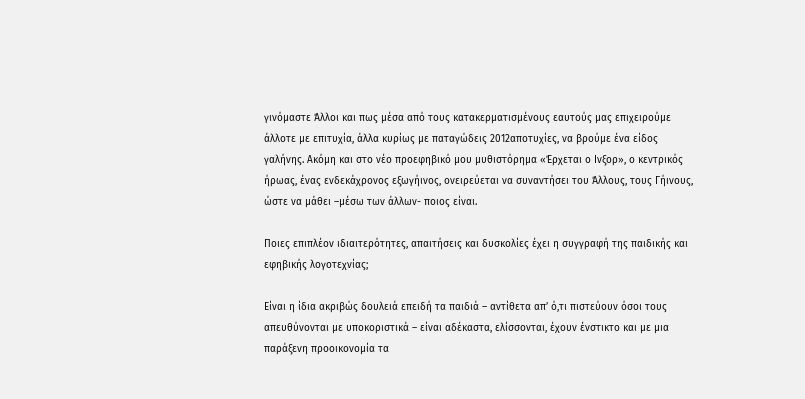γινόμαστε Άλλοι και πως μέσα από τους κατακερματισμένους εαυτούς μας επιχειρούμε άλλοτε με επιτυχία, άλλα κυρίως με παταγώδεις 2012αποτυχίες, να βρούμε ένα είδος γαλήνης. Ακόμη και στο νέο προεφηβικό μου μυθιστόρημα «Έρχεται ο Ινξορ», ο κεντρικός ήρωας, ένας ενδεκάχρονος εξωγήινος, ονειρεύεται να συναντήσει του Άλλους, τους Γήινους, ώστε να μάθει –μέσω των άλλων- ποιος είναι.

Ποιες επιπλέον ιδιαιτερότητες, απαιτήσεις και δυσκολίες έχει η συγγραφή της παιδικής και εφηβικής λογοτεχνίας;

Είναι η ίδια ακριβώς δουλειά επειδή τα παιδιά – αντίθετα απ’ ό,τι πιστεύουν όσοι τους απευθύνονται με υποκοριστικά – είναι αδέκαστα, ελίσσονται, έχουν ένστικτο και με μια παράξενη προοικονομία τα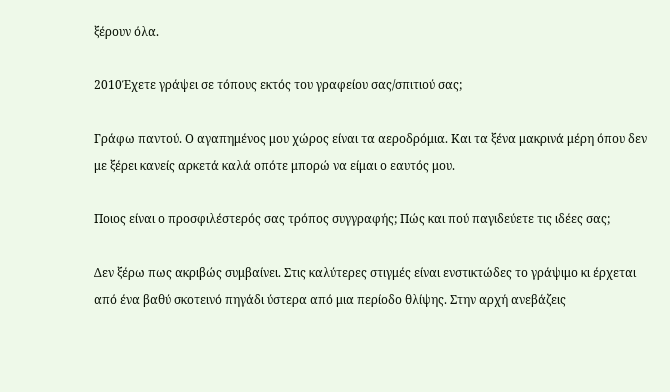ξέρουν όλα.

2010Έχετε γράψει σε τόπους εκτός του γραφείου σας/σπιτιού σας;

Γράφω παντού. Ο αγαπημένος μου χώρος είναι τα αεροδρόμια. Και τα ξένα μακρινά μέρη όπου δεν με ξέρει κανείς αρκετά καλά οπότε μπορώ να είμαι ο εαυτός μου.

Ποιος είναι ο προσφιλέστερός σας τρόπος συγγραφής; Πώς και πού παγιδεύετε τις ιδέες σας;

Δεν ξέρω πως ακριβώς συμβαίνει. Στις καλύτερες στιγμές είναι ενστικτώδες το γράψιμο κι έρχεται από ένα βαθύ σκοτεινό πηγάδι ύστερα από μια περίοδο θλίψης. Στην αρχή ανεβάζεις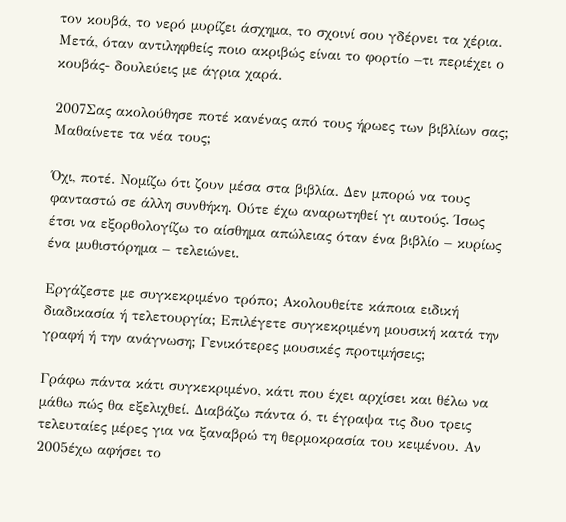τον κουβά, το νερό μυρίζει άσχημα, το σχοινί σου γδέρνει τα χέρια. Μετά, όταν αντιληφθείς ποιο ακριβώς είναι το φορτίο –τι περιέχει ο κουβάς- δουλεύεις με άγρια χαρά.

2007Σας ακολούθησε ποτέ κανένας από τους ήρωες των βιβλίων σας; Μαθαίνετε τα νέα τους;

Όχι, ποτέ. Νομίζω ότι ζουν μέσα στα βιβλία. Δεν μπορώ να τους φανταστώ σε άλλη συνθήκη. Ούτε έχω αναρωτηθεί γι αυτούς. Ίσως έτσι να εξορθολογίζω το αίσθημα απώλειας όταν ένα βιβλίο – κυρίως ένα μυθιστόρημα – τελειώνει.

Εργάζεστε με συγκεκριμένο τρόπο; Ακολουθείτε κάποια ειδική διαδικασία ή τελετουργία; Επιλέγετε συγκεκριμένη μουσική κατά την γραφή ή την ανάγνωση; Γενικότερες μουσικές προτιμήσεις;

Γράφω πάντα κάτι συγκεκριμένο, κάτι που έχει αρχίσει και θέλω να μάθω πώς θα εξελιχθεί. Διαβάζω πάντα ό, τι έγραψα τις δυο τρεις τελευταίες μέρες για να ξαναβρώ τη θερμοκρασία του κειμένου. Αν 2005έχω αφήσει το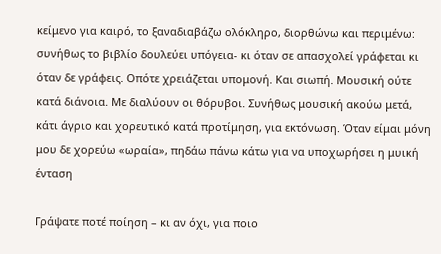κείμενο για καιρό, το ξαναδιαβάζω ολόκληρο, διορθώνω και περιμένω: συνήθως το βιβλίο δουλεύει υπόγεια- κι όταν σε απασχολεί γράφεται κι όταν δε γράφεις. Οπότε χρειάζεται υπομονή. Και σιωπή. Μουσική ούτε κατά διάνοια. Με διαλύουν οι θόρυβοι. Συνήθως μουσική ακούω μετά, κάτι άγριο και χορευτικό κατά προτίμηση, για εκτόνωση. Όταν είμαι μόνη μου δε χορεύω «ωραία», πηδάω πάνω κάτω για να υποχωρήσει η μυική ένταση

Γράψατε ποτέ ποίηση – κι αν όχι, για ποιο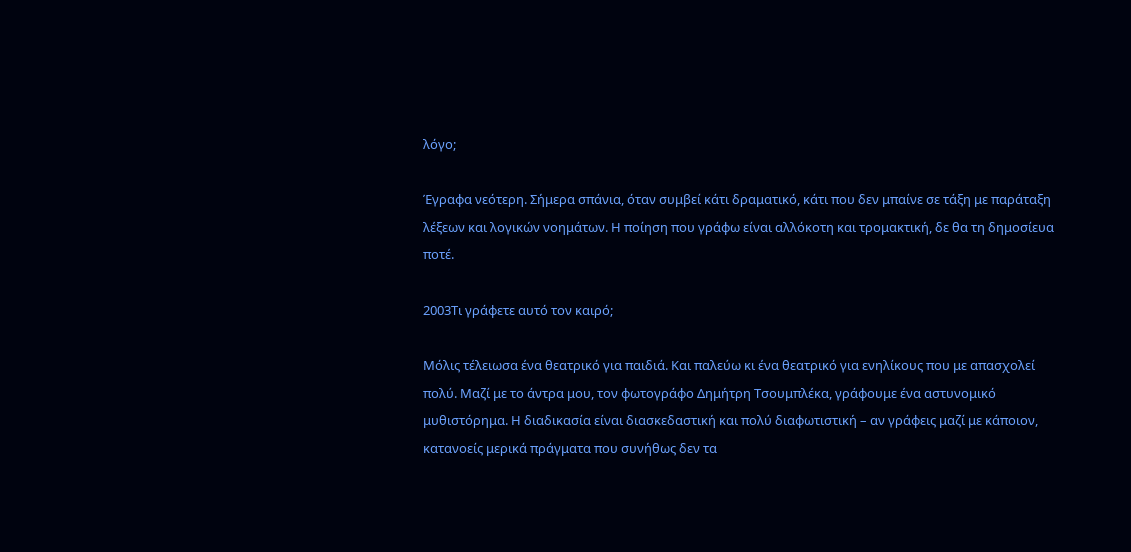λόγο;

Έγραφα νεότερη. Σήμερα σπάνια, όταν συμβεί κάτι δραματικό, κάτι που δεν μπαίνε σε τάξη με παράταξη λέξεων και λογικών νοημάτων. Η ποίηση που γράφω είναι αλλόκοτη και τρομακτική, δε θα τη δημοσίευα ποτέ.

2003Τι γράφετε αυτό τον καιρό;

Μόλις τέλειωσα ένα θεατρικό για παιδιά. Και παλεύω κι ένα θεατρικό για ενηλίκους που με απασχολεί πολύ. Μαζί με το άντρα μου, τον φωτογράφο Δημήτρη Τσουμπλέκα, γράφουμε ένα αστυνομικό μυθιστόρημα. Η διαδικασία είναι διασκεδαστική και πολύ διαφωτιστική – αν γράφεις μαζί με κάποιον, κατανοείς μερικά πράγματα που συνήθως δεν τα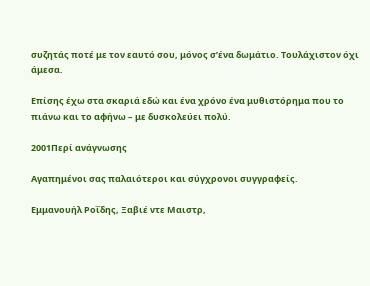συζητάς ποτέ με τον εαυτό σου, μόνος σ’ένα δωμάτιο. Τουλάχιστον όχι άμεσα.

Επίσης έχω στα σκαριά εδώ και ένα χρόνο ένα μυθιστόρημα που το πιάνω και το αφήνω – με δυσκολεύει πολύ.

2001Περί ανάγνωσης

Αγαπημένοι σας παλαιότεροι και σύγχρονοι συγγραφείς.

Εμμανουήλ Ροΐδης, Ξαβιέ ντε Μαιστρ,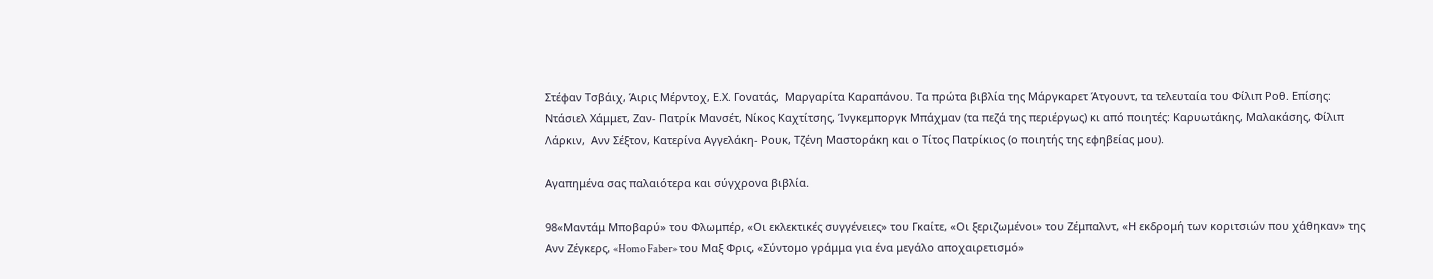Στέφαν Τσβάιχ, Άιρις Μέρντοχ, Ε.Χ. Γονατάς,  Μαργαρίτα Καραπάνου. Τα πρώτα βιβλία της Μάργκαρετ Άτγουντ, τα τελευταία του Φίλιπ Ροθ. Επίσης: Ντάσιελ Χάμμετ, Ζαν- Πατρίκ Μανσέτ, Νίκος Καχτίτσης, Ίνγκεμποργκ Μπάχμαν (τα πεζά της περιέργως) κι από ποιητές: Καρυωτάκης, Μαλακάσης, Φίλιπ Λάρκιν,  Ανν Σέξτον, Κατερίνα Αγγελάκη- Ρουκ, Τζένη Μαστοράκη και ο Τίτος Πατρίκιος (ο ποιητής της εφηβείας μου).

Αγαπημένα σας παλαιότερα και σύγχρονα βιβλία.

98«Μαντάμ Μποβαρύ» του Φλωμπέρ, «Οι εκλεκτικές συγγένειες» του Γκαίτε, «Οι ξεριζωμένοι» του Ζέμπαλντ, «Η εκδρομή των κοριτσιών που χάθηκαν» της Ανν Ζέγκερς, «Homo Faber» του Μαξ Φρις, «Σύντομο γράμμα για ένα μεγάλο αποχαιρετισμό»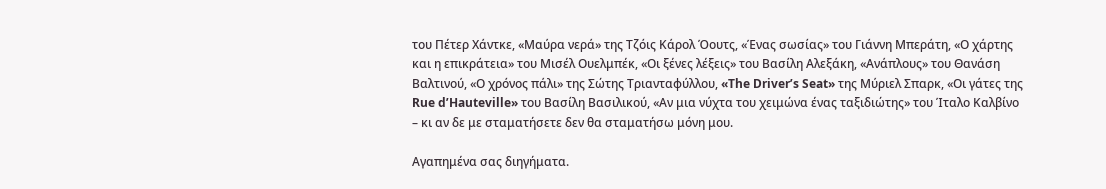του Πέτερ Χάντκε, «Μαύρα νερά» της Τζόις Κάρολ Όουτς, «Ένας σωσίας» του Γιάννη Μπεράτη, «Ο χάρτης και η επικράτεια» του Μισέλ Ουελμπέκ, «Οι ξένες λέξεις» του Βασίλη Αλεξάκη, «Ανάπλους» του Θανάση Βαλτινού, «Ο χρόνος πάλι» της Σώτης Τριανταφύλλου, «The Driver’s Seat» της Μύριελ Σπαρκ, «Οι γάτες της Rue d’Hauteville» του Βασίλη Βασιλικού, «Αν μια νύχτα του χειμώνα ένας ταξιδιώτης» του Ίταλο Καλβίνο – κι αν δε με σταματήσετε δεν θα σταματήσω μόνη μου.

Αγαπημένα σας διηγήματα.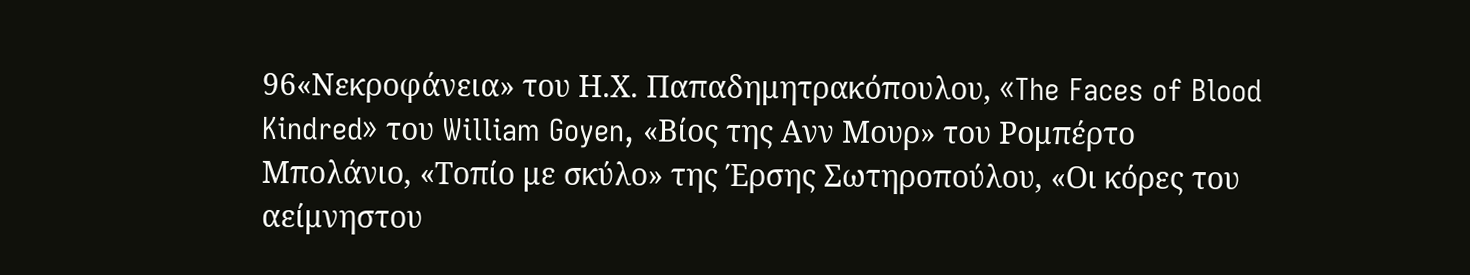96«Νεκροφάνεια» του Η.Χ. Παπαδημητρακόπουλου, «The Faces of Blood Kindred» του William Goyen, «Βίος της Ανν Μουρ» του Ρομπέρτο Μπολάνιο, «Τοπίο με σκύλο» της Έρσης Σωτηροπούλου, «Οι κόρες του αείμνηστου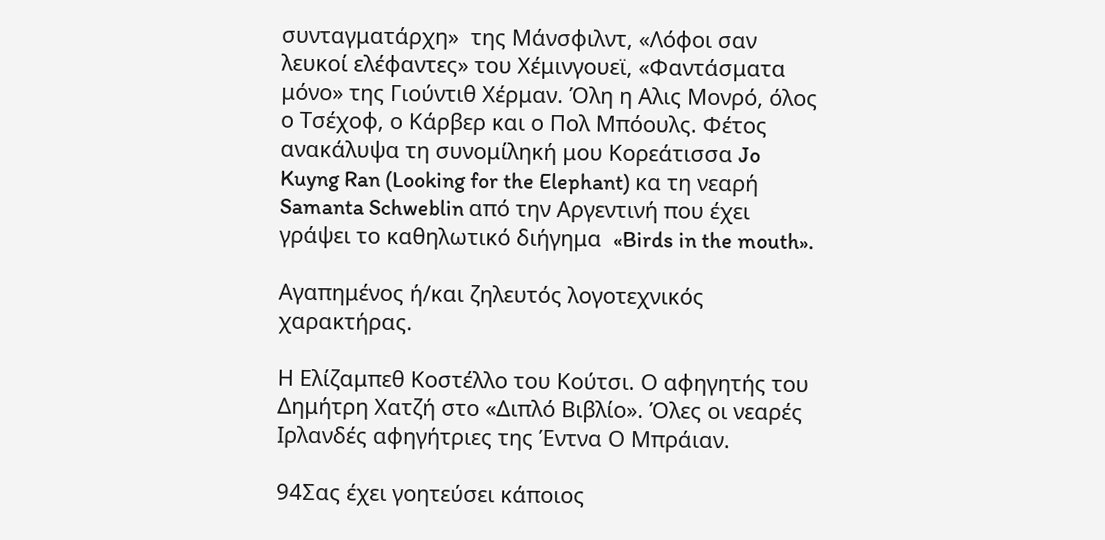συνταγματάρχη»  της Μάνσφιλντ, «Λόφοι σαν λευκοί ελέφαντες» του Χέμινγουεϊ, «Φαντάσματα μόνο» της Γιούντιθ Χέρμαν. Όλη η Αλις Μονρό, όλος ο Τσέχοφ, ο Κάρβερ και ο Πολ Μπόουλς. Φέτος ανακάλυψα τη συνομίληκή μου Κορεάτισσα Jo Kuyng Ran (Looking for the Elephant) κα τη νεαρή Samanta Schweblin από την Αργεντινή που έχει γράψει το καθηλωτικό διήγημα  «Birds in the mouth».

Αγαπημένος ή/και ζηλευτός λογοτεχνικός χαρακτήρας.

Η Ελίζαμπεθ Κοστέλλο του Κούτσι. Ο αφηγητής του Δημήτρη Χατζή στο «Διπλό Βιβλίο». Όλες οι νεαρές Ιρλανδές αφηγήτριες της Έντνα Ο Μπράιαν.

94Σας έχει γοητεύσει κάποιος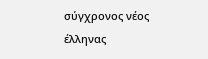σύγχρονος νέος έλληνας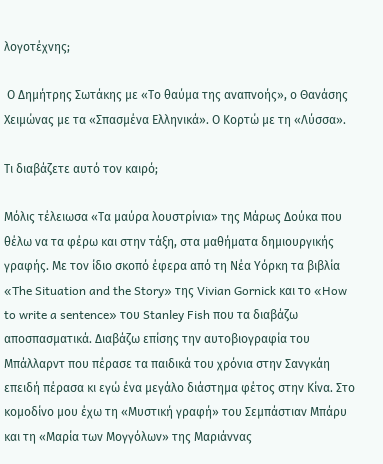λογοτέχνης;

 Ο Δημήτρης Σωτάκης με «Το θαύμα της αναπνοής», ο Θανάσης Χειμώνας με τα «Σπασμένα Ελληνικά». Ο Κορτώ με τη «Λύσσα».

Τι διαβάζετε αυτό τον καιρό;

Μόλις τέλειωσα «Τα μαύρα λουστρίνια» της Μάρως Δούκα που θέλω να τα φέρω και στην τάξη, στα μαθήματα δημιουργικής γραφής. Με τον ίδιο σκοπό έφερα από τη Νέα Υόρκη τα βιβλία «The Situation and the Story» της Vivian Gornick και το «How to write a sentence» του Stanley Fish που τα διαβάζω αποσπασματικά. Διαβάζω επίσης την αυτοβιογραφία του Μπάλλαρντ που πέρασε τα παιδικά του χρόνια στην Σανγκάη επειδή πέρασα κι εγώ ένα μεγάλο διάστημα φέτος στην Κίνα. Στο κομοδίνο μου έχω τη «Μυστική γραφή» του Σεμπάστιαν Μπάρυ και τη «Μαρία των Μογγόλων» της Μαριάννας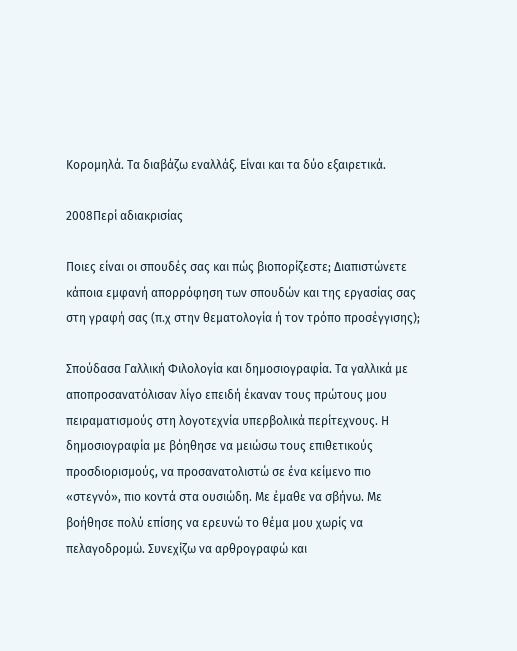Κορομηλά. Τα διαβάζω εναλλάξ. Είναι και τα δύο εξαιρετικά.

2008Περί αδιακρισίας

Ποιες είναι οι σπουδές σας και πώς βιοπορίζεστε; Διαπιστώνετε κάποια εμφανή απορρόφηση των σπουδών και της εργασίας σας στη γραφή σας (π.χ στην θεματολογία ή τον τρόπο προσέγγισης);

Σπούδασα Γαλλική Φιλολογία και δημοσιογραφία. Τα γαλλικά με αποπροσανατόλισαν λίγο επειδή έκαναν τους πρώτους μου πειραματισμούς στη λογοτεχνία υπερβολικά περίτεχνους. Η δημοσιογραφία με βόηθησε να μειώσω τους επιθετικούς προσδιορισμούς, να προσανατολιστώ σε ένα κείμενο πιο «στεγνό», πιο κοντά στα ουσιώδη. Με έμαθε να σβήνω. Με βοήθησε πολύ επίσης να ερευνώ το θέμα μου χωρίς να πελαγοδρομώ. Συνεχίζω να αρθρογραφώ και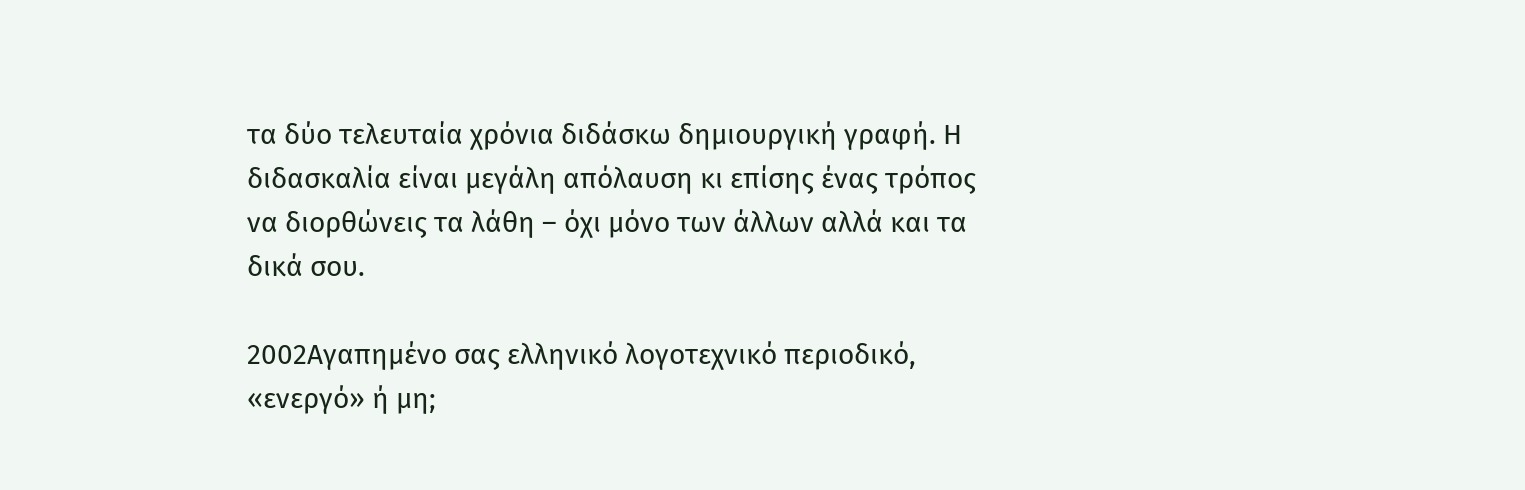τα δύο τελευταία χρόνια διδάσκω δημιουργική γραφή. Η διδασκαλία είναι μεγάλη απόλαυση κι επίσης ένας τρόπος να διορθώνεις τα λάθη – όχι μόνο των άλλων αλλά και τα δικά σου.

2002Αγαπημένο σας ελληνικό λογοτεχνικό περιοδικό, «ενεργό» ή μη;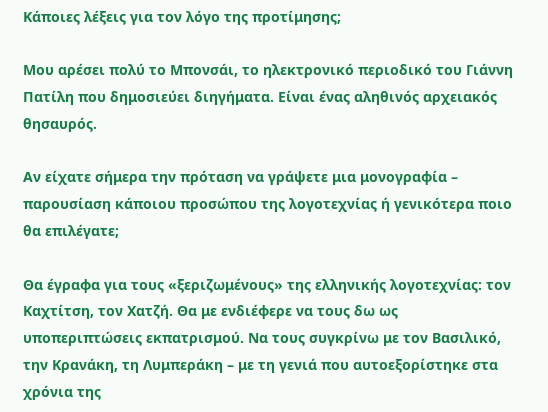Κάποιες λέξεις για τον λόγο της προτίμησης;

Μου αρέσει πολύ το Μπονσάι, το ηλεκτρονικό περιοδικό του Γιάννη Πατίλη που δημοσιεύει διηγήματα. Είναι ένας αληθινός αρχειακός θησαυρός.

Αν είχατε σήμερα την πρόταση να γράψετε μια μονογραφία – παρουσίαση κάποιου προσώπου της λογοτεχνίας ή γενικότερα ποιο θα επιλέγατε;

Θα έγραφα για τους «ξεριζωμένους» της ελληνικής λογοτεχνίας: τον Καχτίτση, τον Χατζή. Θα με ενδιέφερε να τους δω ως υποπεριπτώσεις εκπατρισμού. Να τους συγκρίνω με τον Βασιλικό, την Κρανάκη, τη Λυμπεράκη – με τη γενιά που αυτοεξορίστηκε στα χρόνια της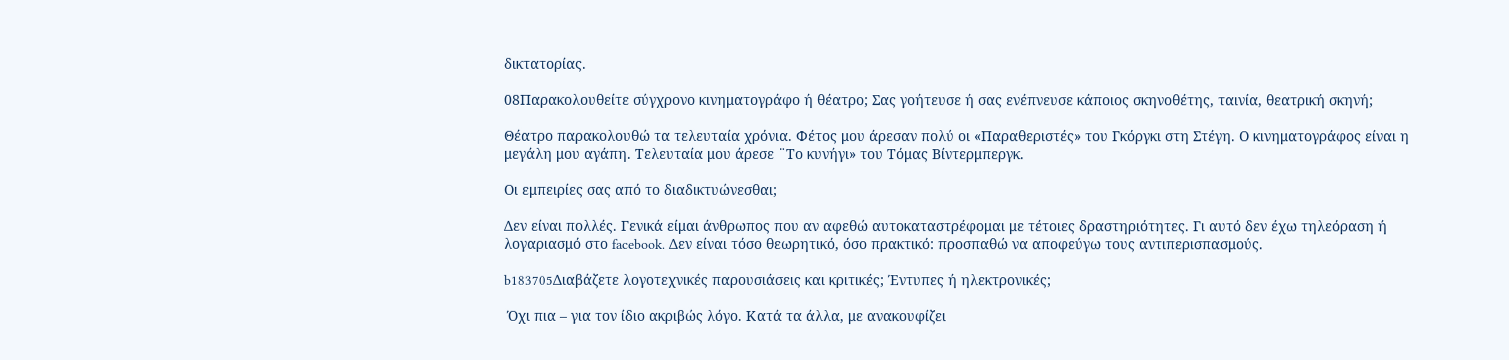δικτατορίας.

08Παρακολουθείτε σύγχρονο κινηματογράφο ή θέατρο; Σας γοήτευσε ή σας ενέπνευσε κάποιος σκηνοθέτης, ταινία, θεατρική σκηνή;

Θέατρο παρακολουθώ τα τελευταία χρόνια. Φέτος μου άρεσαν πολύ οι «Παραθεριστές» του Γκόργκι στη Στέγη. Ο κινηματογράφος είναι η μεγάλη μου αγάπη. Τελευταία μου άρεσε ¨Το κυνήγι» του Τόμας Βίντερμπεργκ.

Οι εμπειρίες σας από το διαδικτυώνεσθαι;

Δεν είναι πολλές. Γενικά είμαι άνθρωπος που αν αφεθώ αυτοκαταστρέφομαι με τέτοιες δραστηριότητες. Γι αυτό δεν έχω τηλεόραση ή λογαριασμό στο facebook. Δεν είναι τόσο θεωρητικό, όσο πρακτικό: προσπαθώ να αποφεύγω τους αντιπερισπασμούς.

b183705Διαβάζετε λογοτεχνικές παρουσιάσεις και κριτικές; Έντυπες ή ηλεκτρονικές;

 Όχι πια – για τον ίδιο ακριβώς λόγο. Κατά τα άλλα, με ανακουφίζει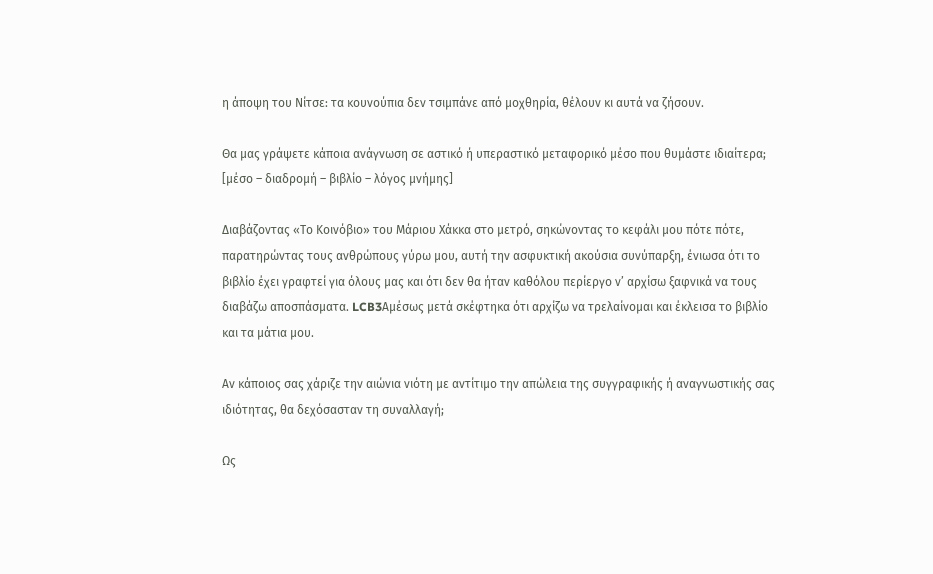η άποψη του Νίτσε: τα κουνούπια δεν τσιμπάνε από μοχθηρία, θέλουν κι αυτά να ζήσουν.

Θα μας γράψετε κάποια ανάγνωση σε αστικό ή υπεραστικό μεταφορικό μέσο που θυμάστε ιδιαίτερα;  [μέσο – διαδρομή – βιβλίο – λόγος μνήμης]

Διαβάζοντας «Το Κοινόβιο» του Μάριου Χάκκα στο μετρό, σηκώνοντας το κεφάλι μου πότε πότε, παρατηρώντας τους ανθρώπους γύρω μου, αυτή την ασφυκτική ακούσια συνύπαρξη, ένιωσα ότι το βιβλίο έχει γραφτεί για όλους μας και ότι δεν θα ήταν καθόλου περίεργο ν’ αρχίσω ξαφνικά να τους διαβάζω αποσπάσματα. LCB3Αμέσως μετά σκέφτηκα ότι αρχίζω να τρελαίνομαι και έκλεισα το βιβλίο και τα μάτια μου.

Αν κάποιος σας χάριζε την αιώνια νιότη με αντίτιμο την απώλεια της συγγραφικής ή αναγνωστικής σας ιδιότητας, θα δεχόσασταν τη συναλλαγή;

Ως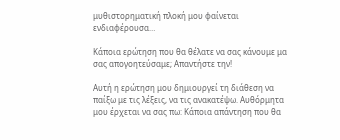μυθιστορηματική πλοκή μου φαίνεται ενδιαφέρουσα…

Κάποια ερώτηση που θα θέλατε να σας κάνουμε μα σας απογοητεύσαμε; Απαντήστε την!

Αυτή η ερώτηση μου δημιουργεί τη διάθεση να παίξω με τις λέξεις, να τις ανακατέψω. Αυθόρμητα μου έρχεται να σας πω: Κάποια απάντηση που θα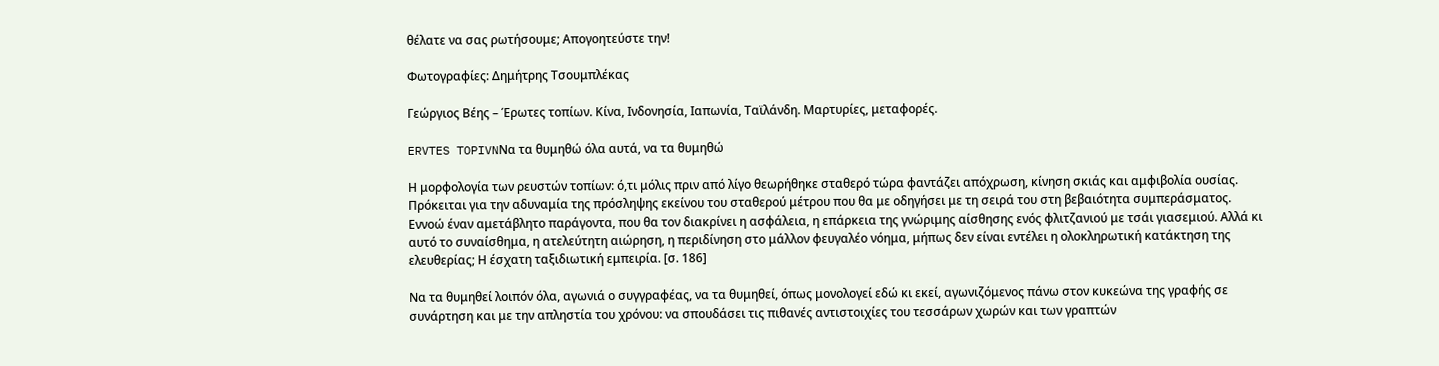θέλατε να σας ρωτήσουμε; Απογοητεύστε την!

Φωτογραφίες: Δημήτρης Τσουμπλέκας

Γεώργιος Βέης – Έρωτες τοπίων. Κίνα, Ινδονησία, Ιαπωνία, Ταϊλάνδη. Μαρτυρίες, μεταφορές.

ERVTES TOPIVNΝα τα θυμηθώ όλα αυτά, να τα θυμηθώ

Η μορφολογία των ρευστών τοπίων: ό,τι μόλις πριν από λίγο θεωρήθηκε σταθερό τώρα φαντάζει απόχρωση, κίνηση σκιάς και αμφιβολία ουσίας. Πρόκειται για την αδυναμία της πρόσληψης εκείνου του σταθερού μέτρου που θα με οδηγήσει με τη σειρά του στη βεβαιότητα συμπεράσματος. Εννοώ έναν αμετάβλητο παράγοντα, που θα τον διακρίνει η ασφάλεια, η επάρκεια της γνώριμης αίσθησης ενός φλιτζανιού με τσάι γιασεμιού. Αλλά κι αυτό το συναίσθημα, η ατελεύτητη αιώρηση, η περιδίνηση στο μάλλον φευγαλέο νόημα, μήπως δεν είναι εντέλει η ολοκληρωτική κατάκτηση της ελευθερίας; Η έσχατη ταξιδιωτική εμπειρία. [σ. 186]

Να τα θυμηθεί λοιπόν όλα, αγωνιά ο συγγραφέας, να τα θυμηθεί, όπως μονολογεί εδώ κι εκεί, αγωνιζόμενος πάνω στον κυκεώνα της γραφής σε συνάρτηση και με την απληστία του χρόνου: να σπουδάσει τις πιθανές αντιστοιχίες του τεσσάρων χωρών και των γραπτών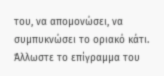του, να απομονώσει, να συμπυκνώσει το οριακό κάτι. Άλλωστε το επίγραμμα του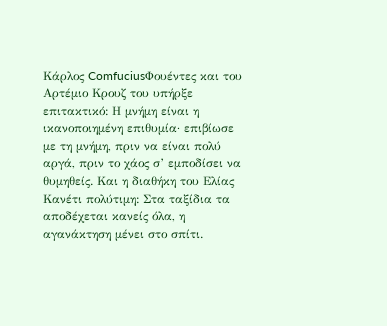Κάρλος ComfuciusΦουέντες και του Αρτέμιο Κρουζ του υπήρξε επιτακτικό: Η μνήμη είναι η ικανοποιημένη επιθυμία· επιβίωσε με τη μνήμη, πριν να είναι πολύ αργά, πριν το χάος σ’ εμποδίσει να θυμηθείς. Και η διαθήκη του Ελίας Κανέτι πολύτιμη: Στα ταξίδια τα αποδέχεται κανείς όλα, η αγανάκτηση μένει στο σπίτι.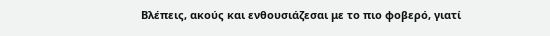Βλέπεις, ακούς και ενθουσιάζεσαι με το πιο φοβερό, γιατί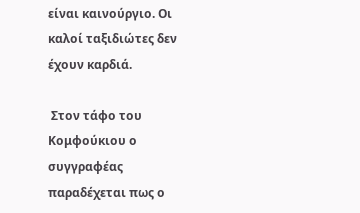είναι καινούργιο. Οι καλοί ταξιδιώτες δεν έχουν καρδιά.

 Στον τάφο του Κομφούκιου ο συγγραφέας παραδέχεται πως ο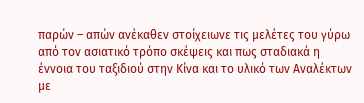παρών – απών ανέκαθεν στοίχειωνε τις μελέτες του γύρω από τον ασιατικό τρόπο σκέψεις και πως σταδιακά η έννοια του ταξιδιού στην Κίνα και το υλικό των Αναλέκτων με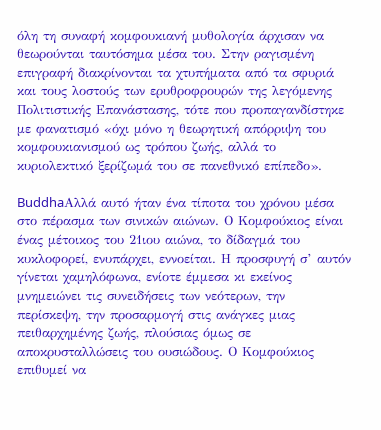όλη τη συναφή κομφουκιανή μυθολογία άρχισαν να θεωρούνται ταυτόσημα μέσα του. Στην ραγισμένη επιγραφή διακρίνονται τα χτυπήματα από τα σφυριά και τους λοστούς των ερυθροφρουρών της λεγόμενης Πολιτιστικής Επανάστασης, τότε που προπαγανδίστηκε με φανατισμό «όχι μόνο η θεωρητική απόρριψη του κομφουκιανισμού ως τρόπου ζωής, αλλά το κυριολεκτικό ξερίζωμά του σε πανεθνικό επίπεδο».

BuddhaΑλλά αυτό ήταν ένα τίποτα του χρόνου μέσα στο πέρασμα των σινικών αιώνων. Ο Κομφούκιος είναι ένας μέτοικος του 21ιου αιώνα, το δίδαγμά του κυκλοφορεί, ενυπάρχει, εννοείται. Η προσφυγή σ’ αυτόν γίνεται χαμηλόφωνα, ενίοτε έμμεσα κι εκείνος μνημειώνει τις συνειδήσεις των νεότερων, την περίσκεψη, την προσαρμογή στις ανάγκες μιας πειθαρχημένης ζωής, πλούσιας όμως σε αποκρυσταλλώσεις του ουσιώδους. Ο Κομφούκιος επιθυμεί να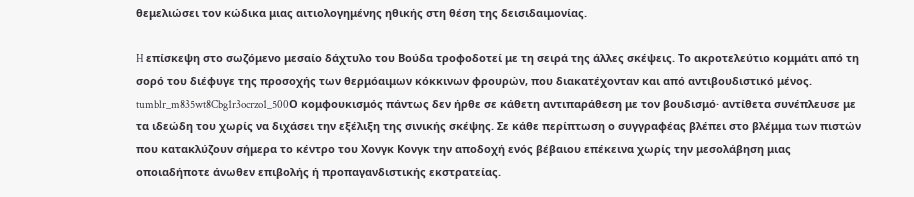θεμελιώσει τον κώδικα μιας αιτιολογημένης ηθικής στη θέση της δεισιδαιμονίας.

H επίσκεψη στο σωζόμενο μεσαίο δάχτυλο του Βούδα τροφοδοτεί με τη σειρά της άλλες σκέψεις. Το ακροτελεύτιο κομμάτι από τη σορό του διέφυγε της προσοχής των θερμόαιμων κόκκινων φρουρών, που διακατέχονταν και από αντιβουδιστικό μένος. tumblr_m835wt8Cbg1r3ocrzo1_500Ο κομφουκισμός πάντως δεν ήρθε σε κάθετη αντιπαράθεση με τον βουδισμό· αντίθετα συνέπλευσε με τα ιδεώδη του χωρίς να διχάσει την εξέλιξη της σινικής σκέψης. Σε κάθε περίπτωση ο συγγραφέας βλέπει στο βλέμμα των πιστών που κατακλύζουν σήμερα το κέντρο του Χονγκ Κονγκ την αποδοχή ενός βέβαιου επέκεινα χωρίς την μεσολάβηση μιας οποιαδήποτε άνωθεν επιβολής ή προπαγανδιστικής εκστρατείας.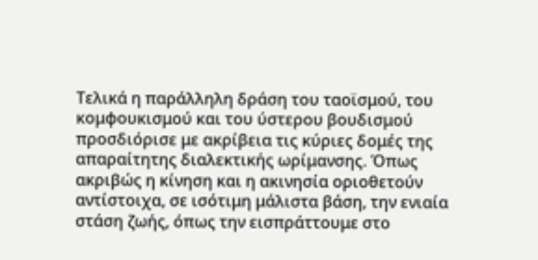Τελικά η παράλληλη δράση του ταοϊσμού, του κομφουκισμού και του ύστερου βουδισμού προσδιόρισε με ακρίβεια τις κύριες δομές της απαραίτητης διαλεκτικής ωρίμανσης. Όπως ακριβώς η κίνηση και η ακινησία οριοθετούν αντίστοιχα, σε ισότιμη μάλιστα βάση, την ενιαία στάση ζωής, όπως την εισπράττουμε στο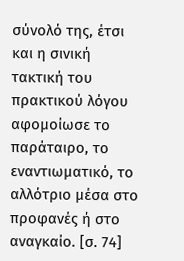σύνολό της, έτσι και η σινική τακτική του πρακτικού λόγου αφομοίωσε το παράταιρο, το εναντιωματικό, το αλλότριο μέσα στο προφανές ή στο αναγκαίο. [σ. 74]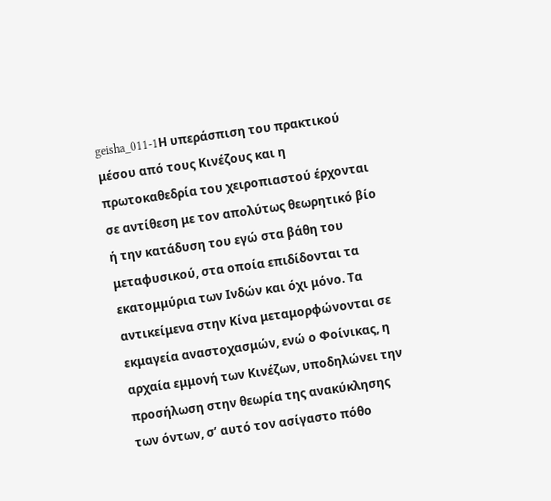geisha_011-1Η υπεράσπιση του πρακτικού μέσου από τους Κινέζους και η πρωτοκαθεδρία του χειροπιαστού έρχονται σε αντίθεση με τον απολύτως θεωρητικό βίο ή την κατάδυση του εγώ στα βάθη του μεταφυσικού, στα οποία επιδίδονται τα εκατομμύρια των Ινδών και όχι μόνο. Τα αντικείμενα στην Κίνα μεταμορφώνονται σε εκμαγεία αναστοχασμών, ενώ ο Φοίνικας, η αρχαία εμμονή των Κινέζων, υποδηλώνει την προσήλωση στην θεωρία της ανακύκλησης των όντων, σ’ αυτό τον ασίγαστο πόθο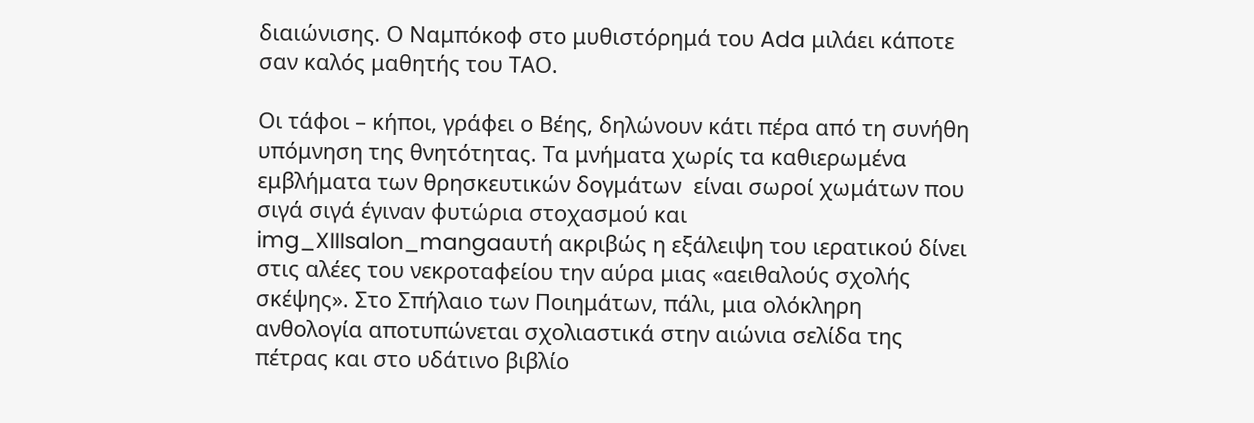διαιώνισης. Ο Ναμπόκοφ στο μυθιστόρημά του Ada μιλάει κάποτε σαν καλός μαθητής του ΤΑΟ.

Οι τάφοι – κήποι, γράφει ο Βέης, δηλώνουν κάτι πέρα από τη συνήθη υπόμνηση της θνητότητας. Τα μνήματα χωρίς τα καθιερωμένα εμβλήματα των θρησκευτικών δογμάτων  είναι σωροί χωμάτων που σιγά σιγά έγιναν φυτώρια στοχασμού και img_XIIIsalon_mangaαυτή ακριβώς η εξάλειψη του ιερατικού δίνει στις αλέες του νεκροταφείου την αύρα μιας «αειθαλούς σχολής σκέψης». Στο Σπήλαιο των Ποιημάτων, πάλι, μια ολόκληρη ανθολογία αποτυπώνεται σχολιαστικά στην αιώνια σελίδα της πέτρας και στο υδάτινο βιβλίο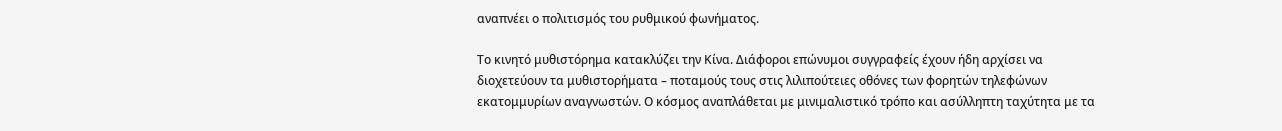αναπνέει ο πολιτισμός του ρυθμικού φωνήματος.

Το κινητό μυθιστόρημα κατακλύζει την Κίνα. Διάφοροι επώνυμοι συγγραφείς έχουν ήδη αρχίσει να διοχετεύουν τα μυθιστορήματα – ποταμούς τους στις λιλιπούτειες οθόνες των φορητών τηλεφώνων εκατομμυρίων αναγνωστών. Ο κόσμος αναπλάθεται με μινιμαλιστικό τρόπο και ασύλληπτη ταχύτητα με τα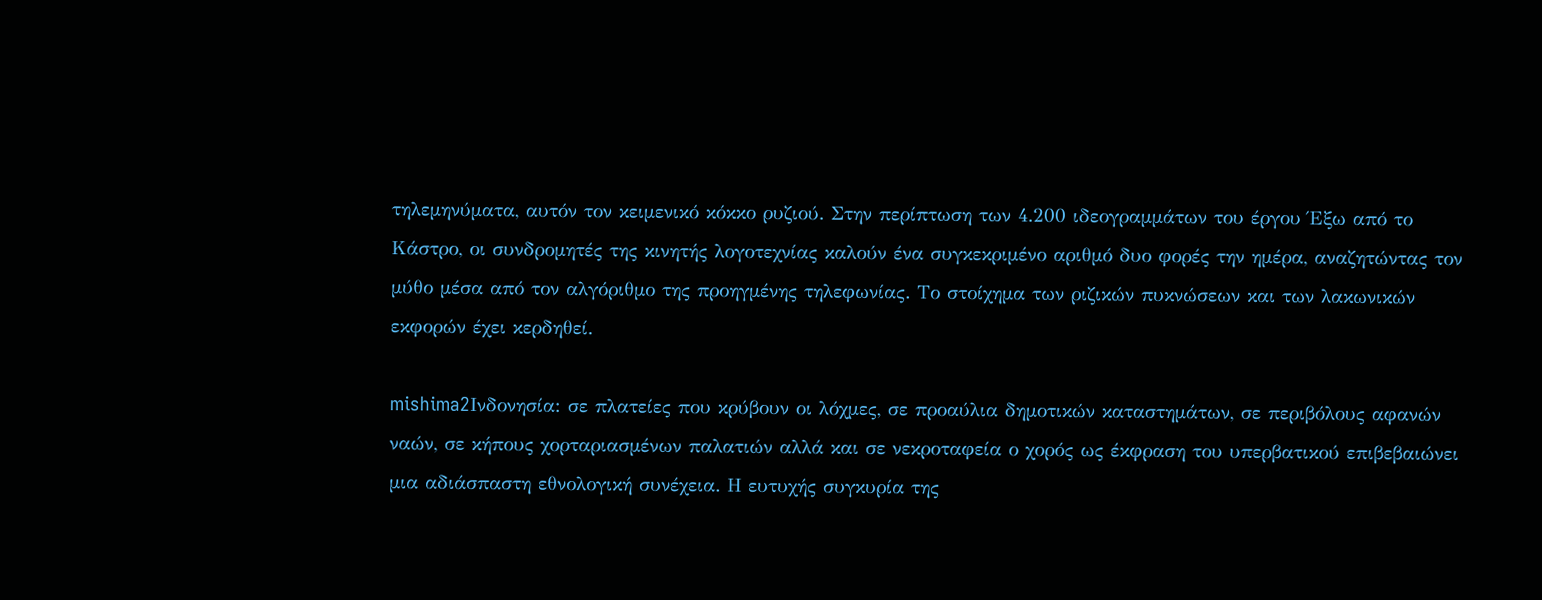τηλεμηνύματα, αυτόν τον κειμενικό κόκκο ρυζιού. Στην περίπτωση των 4.200 ιδεογραμμάτων του έργου Έξω από το Κάστρο, οι συνδρομητές της κινητής λογοτεχνίας καλούν ένα συγκεκριμένο αριθμό δυο φορές την ημέρα, αναζητώντας τον μύθο μέσα από τον αλγόριθμο της προηγμένης τηλεφωνίας. Το στοίχημα των ριζικών πυκνώσεων και των λακωνικών εκφορών έχει κερδηθεί.

mishima2Ινδονησία: σε πλατείες που κρύβουν οι λόχμες, σε προαύλια δημοτικών καταστημάτων, σε περιβόλους αφανών ναών, σε κήπους χορταριασμένων παλατιών αλλά και σε νεκροταφεία ο χορός ως έκφραση του υπερβατικού επιβεβαιώνει μια αδιάσπαστη εθνολογική συνέχεια. Η ευτυχής συγκυρία της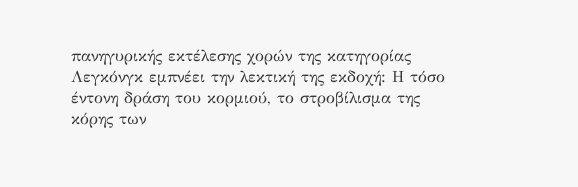πανηγυρικής εκτέλεσης χορών της κατηγορίας Λεγκόνγκ εμπνέει την λεκτική της εκδοχή: Η τόσο έντονη δράση του κορμιού, το στροβίλισμα της κόρης των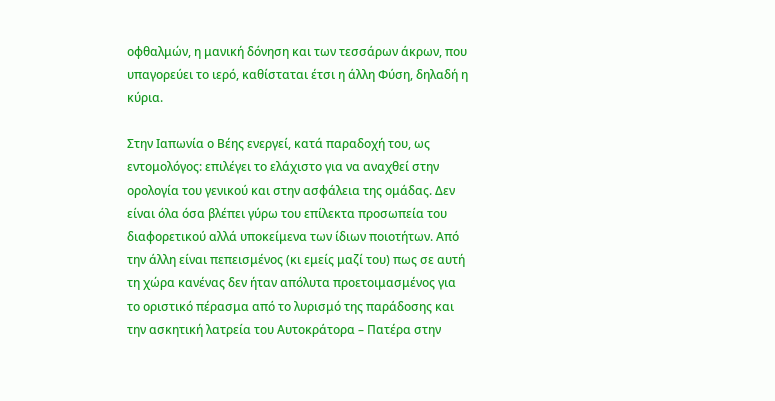οφθαλμών, η μανική δόνηση και των τεσσάρων άκρων, που υπαγορεύει το ιερό, καθίσταται έτσι η άλλη Φύση, δηλαδή η κύρια.

Στην Ιαπωνία ο Βέης ενεργεί, κατά παραδοχή του, ως εντομολόγος: επιλέγει το ελάχιστο για να αναχθεί στην ορολογία του γενικού και στην ασφάλεια της ομάδας. Δεν είναι όλα όσα βλέπει γύρω του επίλεκτα προσωπεία του διαφορετικού αλλά υποκείμενα των ίδιων ποιοτήτων. Από την άλλη είναι πεπεισμένος (κι εμείς μαζί του) πως σε αυτή τη χώρα κανένας δεν ήταν απόλυτα προετοιμασμένος για το οριστικό πέρασμα από το λυρισμό της παράδοσης και την ασκητική λατρεία του Αυτοκράτορα – Πατέρα στην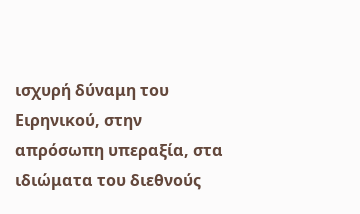ισχυρή δύναμη του Ειρηνικού, στην απρόσωπη υπεραξία, στα ιδιώματα του διεθνούς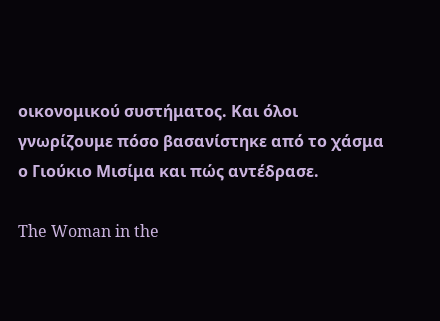οικονομικού συστήματος. Και όλοι γνωρίζουμε πόσο βασανίστηκε από το χάσμα ο Γιούκιο Μισίμα και πώς αντέδρασε.

The Woman in the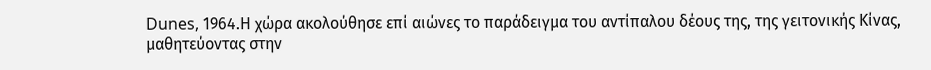Dunes, 1964.Η χώρα ακολούθησε επί αιώνες το παράδειγμα του αντίπαλου δέους της, της γειτονικής Κίνας, μαθητεύοντας στην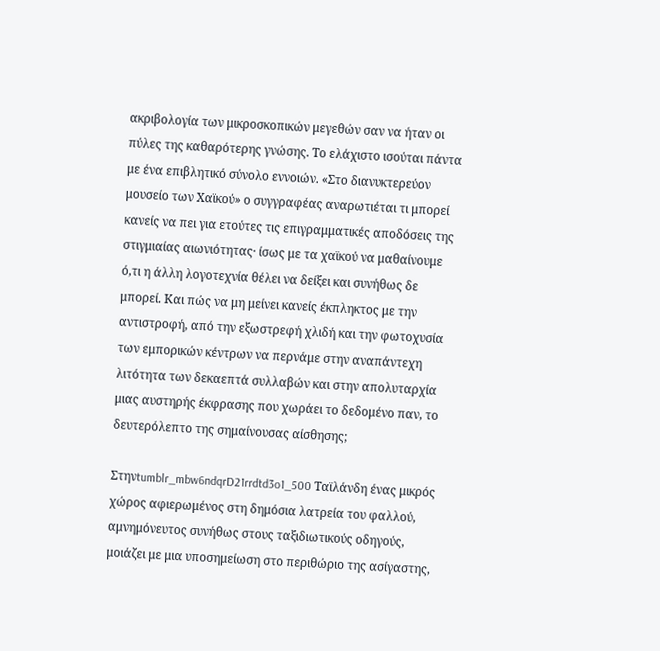ακριβολογία των μικροσκοπικών μεγεθών σαν να ήταν οι πύλες της καθαρότερης γνώσης. Το ελάχιστο ισούται πάντα με ένα επιβλητικό σύνολο εννοιών. «Στο διανυκτερεύον μουσείο των Χαϊκού» ο συγγραφέας αναρωτιέται τι μπορεί κανείς να πει για ετούτες τις επιγραμματικές αποδόσεις της στιγμιαίας αιωνιότητας· ίσως με τα χαϊκού να μαθαίνουμε ό,τι η άλλη λογοτεχνία θέλει να δείξει και συνήθως δε μπορεί. Και πώς να μη μείνει κανείς έκπληκτος με την αντιστροφή, από την εξωστρεφή χλιδή και την φωτοχυσία των εμπορικών κέντρων να περνάμε στην αναπάντεχη λιτότητα των δεκαεπτά συλλαβών και στην απολυταρχία μιας αυστηρής έκφρασης που χωράει το δεδομένο παν, το δευτερόλεπτο της σημαίνουσας αίσθησης;

Στηνtumblr_mbw6ndqrD21rrdtd3o1_500 Ταϊλάνδη ένας μικρός χώρος αφιερωμένος στη δημόσια λατρεία του φαλλού,  αμνημόνευτος συνήθως στους ταξιδιωτικούς οδηγούς, μοιάζει με μια υποσημείωση στο περιθώριο της ασίγαστης,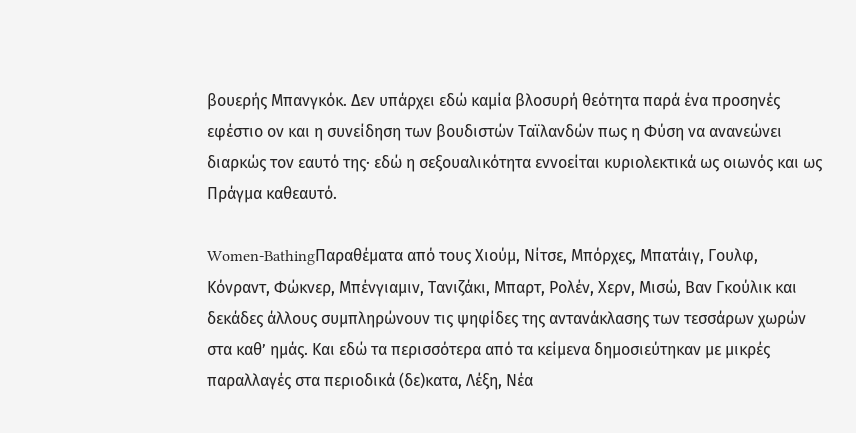βουερής Μπανγκόκ. Δεν υπάρχει εδώ καμία βλοσυρή θεότητα παρά ένα προσηνές εφέστιο ον και η συνείδηση των βουδιστών Ταϊλανδών πως η Φύση να ανανεώνει διαρκώς τον εαυτό της· εδώ η σεξουαλικότητα εννοείται κυριολεκτικά ως οιωνός και ως Πράγμα καθεαυτό.

Women-BathingΠαραθέματα από τους Χιούμ, Νίτσε, Μπόρχες, Mπατάιγ, Γουλφ, Κόνραντ, Φώκνερ, Μπένγιαμιν, Τανιζάκι, Μπαρτ, Ρολέν, Χερν, Μισώ, Βαν Γκούλικ και δεκάδες άλλους συμπληρώνουν τις ψηφίδες της αντανάκλασης των τεσσάρων χωρών στα καθ’ ημάς. Και εδώ τα περισσότερα από τα κείμενα δημοσιεύτηκαν με μικρές παραλλαγές στα περιοδικά (δε)κατα, Λέξη, Νέα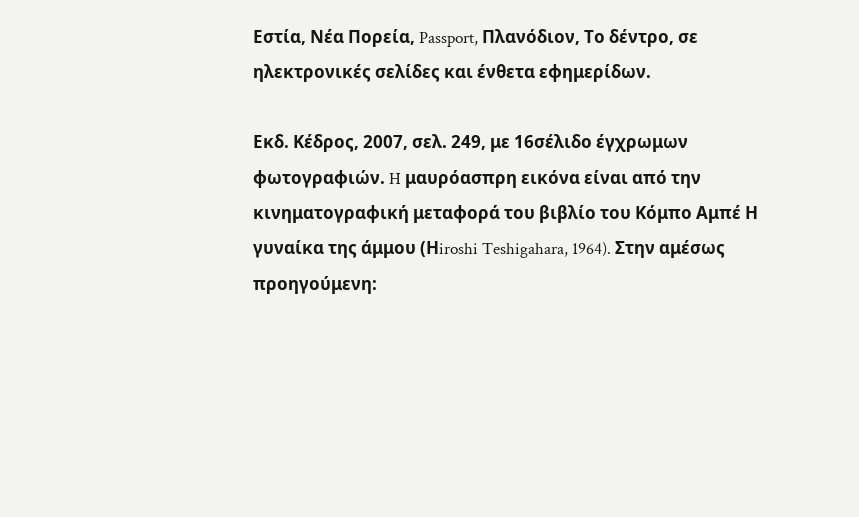Εστία, Νέα Πορεία, Passport, Πλανόδιον, Το δέντρο, σε ηλεκτρονικές σελίδες και ένθετα εφημερίδων.

Εκδ. Κέδρος, 2007, σελ. 249, με 16σέλιδο έγχρωμων φωτογραφιών. H μαυρόασπρη εικόνα είναι από την κινηματογραφική μεταφορά του βιβλίο του Κόμπο Αμπέ Η γυναίκα της άμμου (Ηiroshi Teshigahara, 1964). Στην αμέσως προηγούμενη: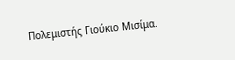Πολεμιστής Γιούκιο Μισίμα.